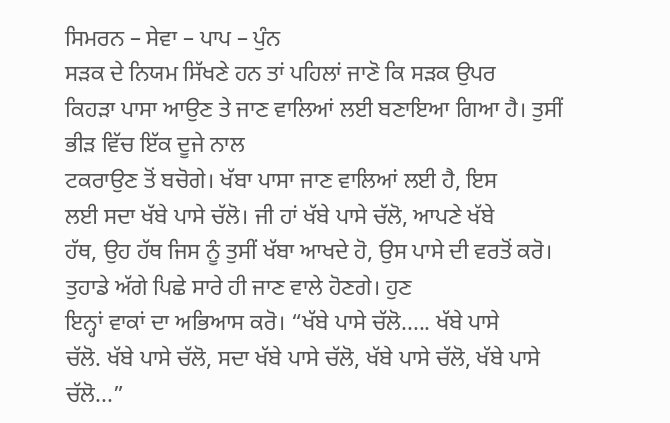ਸਿਮਰਨ – ਸੇਵਾ – ਪਾਪ – ਪੁੰਨ
ਸੜਕ ਦੇ ਨਿਯਮ ਸਿੱਖਣੇ ਹਨ ਤਾਂ ਪਹਿਲਾਂ ਜਾਣੋ ਕਿ ਸੜਕ ਉਪਰ
ਕਿਹੜਾ ਪਾਸਾ ਆਉਣ ਤੇ ਜਾਣ ਵਾਲਿਆਂ ਲਈ ਬਣਾਇਆ ਗਿਆ ਹੈ। ਤੁਸੀਂ ਭੀੜ ਵਿੱਚ ਇੱਕ ਦੂਜੇ ਨਾਲ
ਟਕਰਾਉਣ ਤੋਂ ਬਚੋਗੇ। ਖੱਬਾ ਪਾਸਾ ਜਾਣ ਵਾਲਿਆਂ ਲਈ ਹੈ, ਇਸ
ਲਈ ਸਦਾ ਖੱਬੇ ਪਾਸੇ ਚੱਲੋ। ਜੀ ਹਾਂ ਖੱਬੇ ਪਾਸੇ ਚੱਲੋ, ਆਪਣੇ ਖੱਬੇ
ਹੱਥ, ਉਹ ਹੱਥ ਜਿਸ ਨੂੰ ਤੁਸੀਂ ਖੱਬਾ ਆਖਦੇ ਹੋ, ਉਸ ਪਾਸੇ ਦੀ ਵਰਤੋਂ ਕਰੋ। ਤੁਹਾਡੇ ਅੱਗੇ ਪਿਛੇ ਸਾਰੇ ਹੀ ਜਾਣ ਵਾਲੇ ਹੋਣਗੇ। ਹੁਣ
ਇਨ੍ਹਾਂ ਵਾਕਾਂ ਦਾ ਅਭਿਆਸ ਕਰੋ। “ਖੱਬੇ ਪਾਸੇ ਚੱਲੋ..... ਖੱਬੇ ਪਾਸੇ
ਚੱਲੋ. ਖੱਬੇ ਪਾਸੇ ਚੱਲੋ, ਸਦਾ ਖੱਬੇ ਪਾਸੇ ਚੱਲੋ, ਖੱਬੇ ਪਾਸੇ ਚੱਲੋ, ਖੱਬੇ ਪਾਸੇ ਚੱਲੋ...”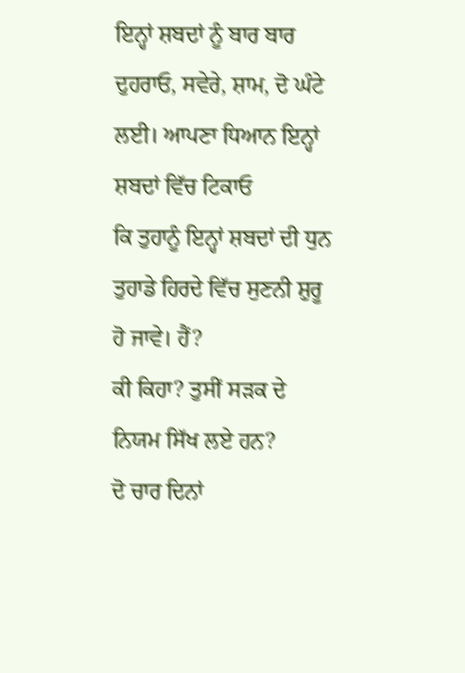ਇਨ੍ਹਾਂ ਸ਼ਬਦਾਂ ਨੂੰ ਬਾਰ ਬਾਰ ਦੁਹਰਾਓ, ਸਵੇਰੇ, ਸ਼ਾਮ, ਦੋ ਘੰਟੇ ਲਈ। ਆਪਣਾ ਧਿਆਨ ਇਨ੍ਹਾਂ ਸ਼ਬਦਾਂ ਵਿੱਚ ਟਿਕਾਓ
ਕਿ ਤੁਹਾਨੂੰ ਇਨ੍ਹਾਂ ਸ਼ਬਦਾਂ ਦੀ ਧੁਨ ਤੁਹਾਡੇ ਹਿਰਦੇ ਵਿੱਚ ਸੁਣਨੀ ਸ਼ੁਰੂ ਹੋ ਜਾਵੇ। ਹੈਂ?
ਕੀ ਕਿਹਾ? ਤੁਸੀਂ ਸੜਕ ਦੇ ਨਿਯਮ ਸਿੱਖ ਲਏ ਹਨ?
ਦੋ ਚਾਰ ਦਿਨਾਂ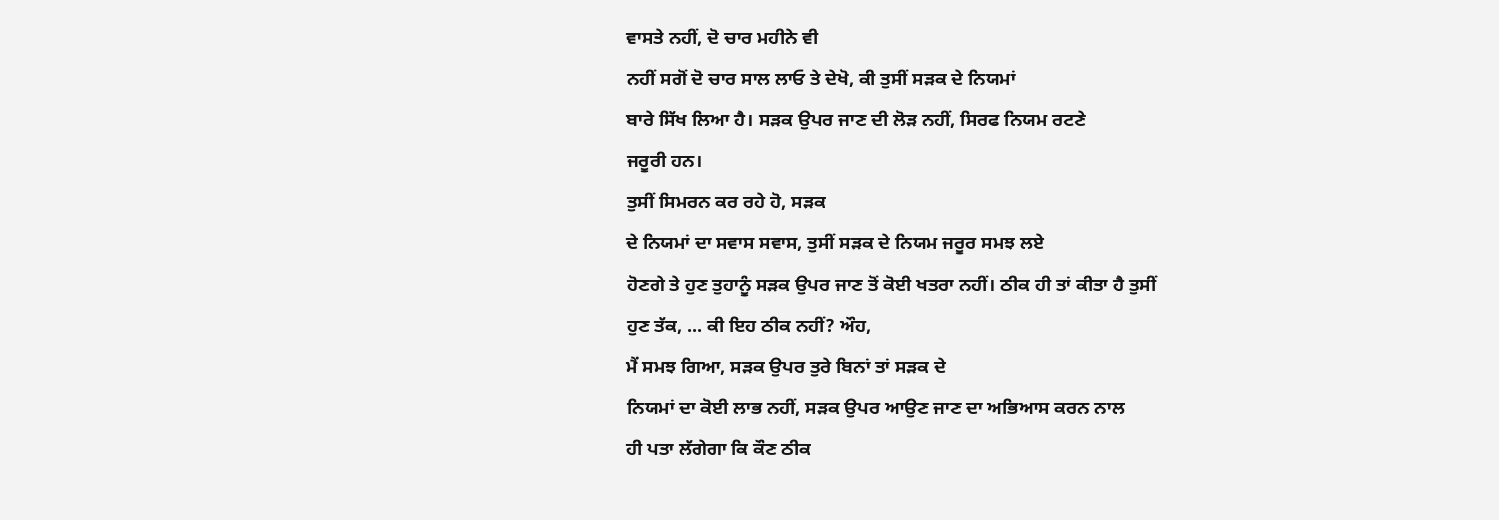ਵਾਸਤੇ ਨਹੀਂ, ਦੋ ਚਾਰ ਮਹੀਨੇ ਵੀ
ਨਹੀਂ ਸਗੋਂ ਦੋ ਚਾਰ ਸਾਲ ਲਾਓ ਤੇ ਦੇਖੋ, ਕੀ ਤੁਸੀਂ ਸੜਕ ਦੇ ਨਿਯਮਾਂ
ਬਾਰੇ ਸਿੱਖ ਲਿਆ ਹੈ। ਸੜਕ ਉਪਰ ਜਾਣ ਦੀ ਲੋੜ ਨਹੀਂ, ਸਿਰਫ ਨਿਯਮ ਰਟਣੇ
ਜਰੂਰੀ ਹਨ।
ਤੁਸੀਂ ਸਿਮਰਨ ਕਰ ਰਹੇ ਹੋ, ਸੜਕ
ਦੇ ਨਿਯਮਾਂ ਦਾ ਸਵਾਸ ਸਵਾਸ, ਤੁਸੀਂ ਸੜਕ ਦੇ ਨਿਯਮ ਜਰੂਰ ਸਮਝ ਲਏ
ਹੋਣਗੇ ਤੇ ਹੁਣ ਤੁਹਾਨੂੰ ਸੜਕ ਉਪਰ ਜਾਣ ਤੋਂ ਕੋਈ ਖਤਰਾ ਨਹੀਂ। ਠੀਕ ਹੀ ਤਾਂ ਕੀਤਾ ਹੈ ਤੁਸੀਂ
ਹੁਣ ਤੱਕ, ... ਕੀ ਇਹ ਠੀਕ ਨਹੀਂ? ਔਹ,
ਮੈਂ ਸਮਝ ਗਿਆ, ਸੜਕ ਉਪਰ ਤੁਰੇ ਬਿਨਾਂ ਤਾਂ ਸੜਕ ਦੇ
ਨਿਯਮਾਂ ਦਾ ਕੋਈ ਲਾਭ ਨਹੀਂ, ਸੜਕ ਉਪਰ ਆਉਣ ਜਾਣ ਦਾ ਅਭਿਆਸ ਕਰਨ ਨਾਲ
ਹੀ ਪਤਾ ਲੱਗੇਗਾ ਕਿ ਕੌਣ ਠੀਕ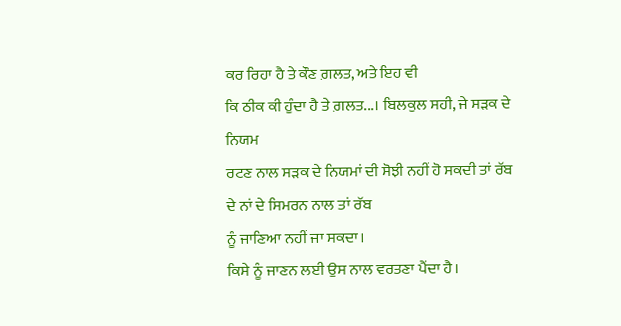ਕਰ ਰਿਹਾ ਹੈ ਤੇ ਕੌਣ ਗ਼ਲਤ, ਅਤੇ ਇਹ ਵੀ
ਕਿ ਠੀਕ ਕੀ ਹੁੰਦਾ ਹੈ ਤੇ ਗ਼ਲਤ...। ਬਿਲਕੁਲ ਸਹੀ, ਜੇ ਸੜਕ ਦੇ ਨਿਯਮ
ਰਟਣ ਨਾਲ ਸੜਕ ਦੇ ਨਿਯਮਾਂ ਦੀ ਸੋਝੀ ਨਹੀਂ ਹੋ ਸਕਦੀ ਤਾਂ ਰੱਬ ਦੇ ਨਾਂ ਦੇ ਸਿਮਰਨ ਨਾਲ ਤਾਂ ਰੱਬ
ਨੂੰ ਜਾਣਿਆ ਨਹੀਂ ਜਾ ਸਕਦਾ।
ਕਿਸੇ ਨੂੰ ਜਾਣਨ ਲਈ ਉਸ ਨਾਲ ਵਰਤਣਾ ਪੈਂਦਾ ਹੈ।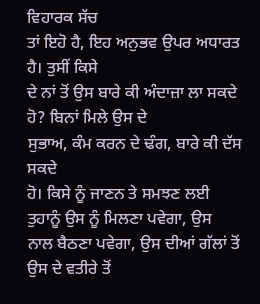ਵਿਹਾਰਕ ਸੱਚ
ਤਾਂ ਇਹੋ ਹੈ, ਇਹ ਅਨੁਭਵ ਉਪਰ ਅਧਾਰਤ ਹੈ। ਤੁਸੀਂ ਕਿਸੇ
ਦੇ ਨਾਂ ਤੋਂ ਉਸ ਬਾਰੇ ਕੀ ਅੰਦਾਜ਼ਾ ਲਾ ਸਕਦੇ ਹੋ? ਬਿਨਾਂ ਮਿਲੇ ਉਸ ਦੇ
ਸੁਭਾਅ, ਕੰਮ ਕਰਨ ਦੇ ਢੰਗ, ਬਾਰੇ ਕੀ ਦੱਸ ਸਕਦੇ
ਹੋ। ਕਿਸੇ ਨੂੰ ਜਾਣਨ ਤੇ ਸਮਝਣ ਲਈ ਤੁਹਾਨੂੰ ਉਸ ਨੂੰ ਮਿਲਣਾ ਪਵੇਗਾ, ਉਸ
ਨਾਲ ਬੈਠਣਾ ਪਵੇਗਾ, ਉਸ ਦੀਆਂ ਗੱਲਾਂ ਤੋਂ ਉਸ ਦੇ ਵਤੀਰੇ ਤੋਂ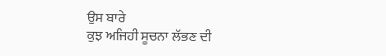ਉਸ ਬਾਰੇ
ਕੁਝ ਅਜਿਹੀ ਸੂਚਨਾ ਲੱਭਣ ਦੀ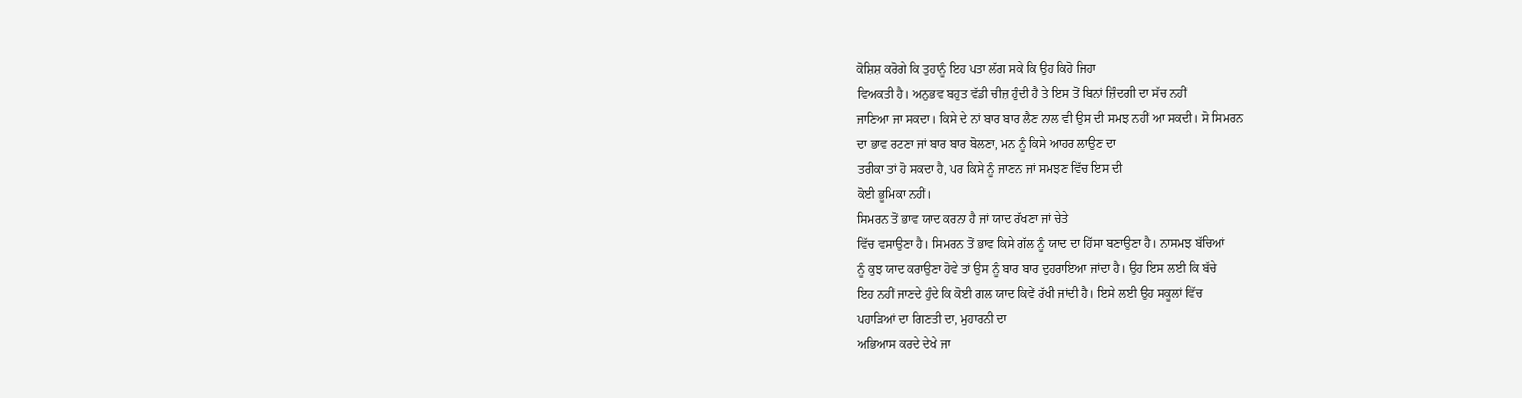ਕੋਸ਼ਿਸ਼ ਕਰੋਗੇ ਕਿ ਤੁਹਾਨੂੰ ਇਹ ਪਤਾ ਲੱਗ ਸਕੇ ਕਿ ਉਹ ਕਿਹੋ ਜਿਹਾ
ਵਿਅਕਤੀ ਹੈ। ਅਨੁਭਵ ਬਹੁਤ ਵੱਡੀ ਚੀਜ਼ ਹੁੰਦੀ ਹੈ ਤੇ ਇਸ ਤੋਂ ਬਿਨਾਂ ਜ਼ਿੰਦਗੀ ਦਾ ਸੱਚ ਨਹੀਂ
ਜਾਣਿਆ ਜਾ ਸਕਦਾ। ਕਿਸੇ ਦੇ ਨਾਂ ਬਾਰ ਬਾਰ ਲੈਣ ਨਾਲ ਵੀ ਉਸ ਦੀ ਸਮਝ ਨਹੀਂ ਆ ਸਕਦੀ। ਸੋ ਸਿਮਰਨ
ਦਾ ਭਾਵ ਰਟਣਾ ਜਾਂ ਬਾਰ ਬਾਰ ਬੋਲਣਾ, ਮਨ ਨੂੰ ਕਿਸੇ ਆਹਰ ਲਾਉਣ ਦਾ
ਤਰੀਕਾ ਤਾਂ ਹੋ ਸਕਦਾ ਹੈ, ਪਰ ਕਿਸੇ ਨੂੰ ਜਾਣਨ ਜਾਂ ਸਮਝਣ ਵਿੱਚ ਇਸ ਦੀ
ਕੋਈ ਭੂਮਿਕਾ ਨਹੀਂ।
ਸਿਮਰਨ ਤੋਂ ਭਾਵ ਯਾਦ ਕਰਨਾ ਹੈ ਜਾਂ ਯਾਦ ਰੱਖਣਾ ਜਾਂ ਚੇਤੇ
ਵਿੱਚ ਵਸਾਉਣਾ ਹੈ। ਸਿਮਰਨ ਤੋਂ ਭਾਵ ਕਿਸੇ ਗੱਲ ਨੂੰ ਯਾਦ ਦਾ ਹਿੱਸਾ ਬਣਾਉਣਾ ਹੈ। ਨਾਸਮਝ ਬੱਚਿਆਂ
ਨੂੰ ਕੁਝ ਯਾਦ ਕਰਾਉਣਾ ਹੋਵੇ ਤਾਂ ਉਸ ਨੂੰ ਬਾਰ ਬਾਰ ਦੁਹਰਾਇਆ ਜਾਂਦਾ ਹੈ। ਉਹ ਇਸ ਲਈ ਕਿ ਬੱਚੇ
ਇਹ ਨਹੀਂ ਜਾਣਦੇ ਹੁੰਦੇ ਕਿ ਕੋਈ ਗਲ ਯਾਦ ਕਿਵੇਂ ਰੱਖੀ ਜਾਂਦੀ ਹੈ। ਇਸੇ ਲਈ ਉਹ ਸਕੂਲਾਂ ਵਿੱਚ
ਪਹਾੜਿਆਂ ਦਾ ਗਿਣਤੀ ਦਾ, ਮੁਹਾਰਨੀ ਦਾ
ਅਭਿਆਸ ਕਰਦੇ ਦੇਖੇ ਜਾ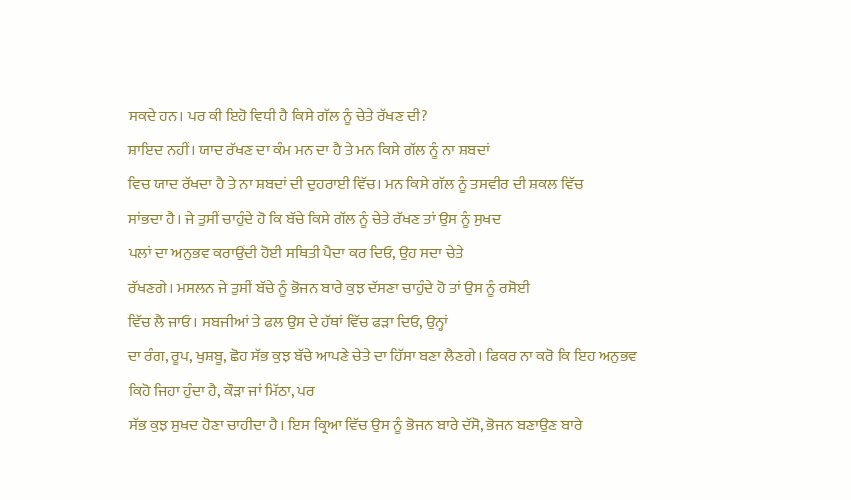ਸਕਦੇ ਹਨ। ਪਰ ਕੀ ਇਹੋ ਵਿਧੀ ਹੈ ਕਿਸੇ ਗੱਲ ਨੂੰ ਚੇਤੇ ਰੱਖਣ ਦੀ?
ਸ਼ਾਇਦ ਨਹੀਂ। ਯਾਦ ਰੱਖਣ ਦਾ ਕੰਮ ਮਨ ਦਾ ਹੈ ਤੇ ਮਨ ਕਿਸੇ ਗੱਲ ਨੂੰ ਨਾ ਸ਼ਬਦਾਂ
ਵਿਚ ਯਾਦ ਰੱਖਦਾ ਹੈ ਤੇ ਨਾ ਸ਼ਬਦਾਂ ਦੀ ਦੁਹਰਾਈ ਵਿੱਚ। ਮਨ ਕਿਸੇ ਗੱਲ ਨੂੰ ਤਸਵੀਰ ਦੀ ਸ਼ਕਲ ਵਿੱਚ
ਸਾਂਭਦਾ ਹੈ। ਜੇ ਤੁਸੀਂ ਚਾਹੁੰਦੇ ਹੋ ਕਿ ਬੱਚੇ ਕਿਸੇ ਗੱਲ ਨੂੰ ਚੇਤੇ ਰੱਖਣ ਤਾਂ ਉਸ ਨੂੰ ਸੁਖਦ
ਪਲਾਂ ਦਾ ਅਨੁਭਵ ਕਰਾਉਂਦੀ ਹੋਈ ਸਥਿਤੀ ਪੈਦਾ ਕਰ ਦਿਓ, ਉਹ ਸਦਾ ਚੇਤੇ
ਰੱਖਣਗੇ। ਮਸਲਨ ਜੇ ਤੁਸੀਂ ਬੱਚੇ ਨੂੰ ਭੋਜਨ ਬਾਰੇ ਕੁਝ ਦੱਸਣਾ ਚਾਹੁੰਦੇ ਹੋ ਤਾਂ ਉਸ ਨੂੰ ਰਸੋਈ
ਵਿੱਚ ਲੈ ਜਾਓ। ਸਬਜੀਆਂ ਤੇ ਫਲ ਉਸ ਦੇ ਹੱਥਾਂ ਵਿੱਚ ਫੜਾ ਦਿਓ, ਉਨ੍ਹਾਂ
ਦਾ ਰੰਗ, ਰੂਪ, ਖੁਸ਼ਬੂ, ਛੋਹ ਸੱਭ ਕੁਝ ਬੱਚੇ ਆਪਣੇ ਚੇਤੇ ਦਾ ਹਿੱਸਾ ਬਣਾ ਲੈਣਗੇ। ਫਿਕਰ ਨਾ ਕਰੋ ਕਿ ਇਹ ਅਨੁਭਵ
ਕਿਹੋ ਜਿਹਾ ਹੁੰਦਾ ਹੈ, ਕੌੜਾ ਜਾਂ ਮਿੱਠਾ, ਪਰ
ਸੱਭ ਕੁਝ ਸੁਖਦ ਹੋਣਾ ਚਾਹੀਦਾ ਹੈ। ਇਸ ਕ੍ਰਿਆ ਵਿੱਚ ਉਸ ਨੂੰ ਭੋਜਨ ਬਾਰੇ ਦੱਸੋ, ਭੋਜਨ ਬਣਾਉਣ ਬਾਰੇ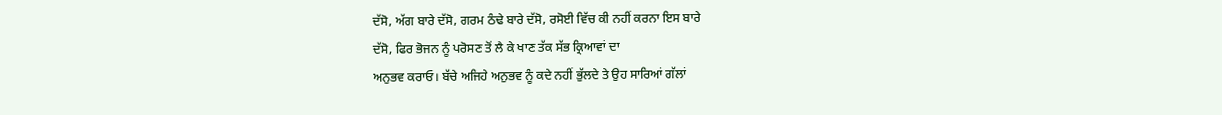ਦੱਸੋ, ਅੱਗ ਬਾਰੇ ਦੱਸੋ, ਗਰਮ ਠੰਢੇ ਬਾਰੇ ਦੱਸੋ, ਰਸੋਈ ਵਿੱਚ ਕੀ ਨਹੀਂ ਕਰਨਾ ਇਸ ਬਾਰੇ
ਦੱਸੋ, ਫਿਰ ਭੋਜਨ ਨੂੰ ਪਰੋਸਣ ਤੋਂ ਲੈ ਕੇ ਖਾਣ ਤੱਕ ਸੱਭ ਕ੍ਰਿਆਵਾਂ ਦਾ
ਅਨੁਭਵ ਕਰਾਓ। ਬੱਚੇ ਅਜਿਹੇ ਅਨੁਭਵ ਨੂੰ ਕਦੇ ਨਹੀਂ ਭੁੱਲਦੇ ਤੇ ਉਹ ਸਾਰਿਆਂ ਗੱਲਾਂ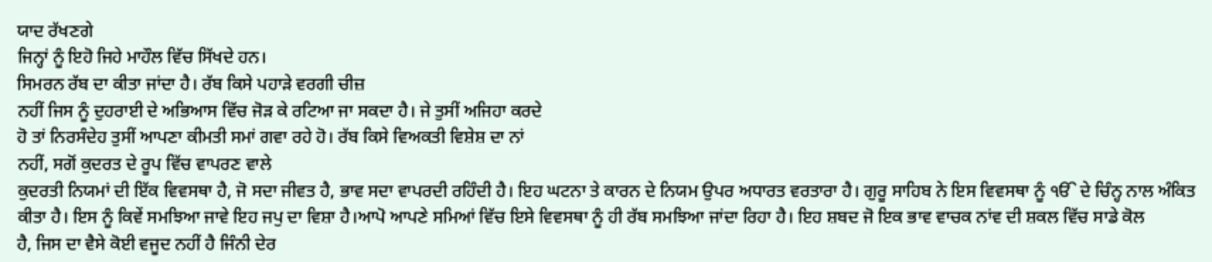ਯਾਦ ਰੱਖਣਗੇ
ਜਿਨ੍ਹਾਂ ਨੂੰ ਇਹੋ ਜਿਹੇ ਮਾਹੌਲ ਵਿੱਚ ਸਿੱਖਦੇ ਹਨ।
ਸਿਮਰਨ ਰੱਬ ਦਾ ਕੀਤਾ ਜਾਂਦਾ ਹੈ। ਰੱਬ ਕਿਸੇ ਪਹਾੜੇ ਵਰਗੀ ਚੀਜ਼
ਨਹੀਂ ਜਿਸ ਨੂੰ ਦੁਹਰਾਈ ਦੇ ਅਭਿਆਸ ਵਿੱਚ ਜੋੜ ਕੇ ਰਟਿਆ ਜਾ ਸਕਦਾ ਹੈ। ਜੇ ਤੁਸੀਂ ਅਜਿਹਾ ਕਰਦੇ
ਹੋ ਤਾਂ ਨਿਰਸੰਦੇਹ ਤੁਸੀਂ ਆਪਣਾ ਕੀਮਤੀ ਸਮਾਂ ਗਵਾ ਰਹੇ ਹੋ। ਰੱਬ ਕਿਸੇ ਵਿਅਕਤੀ ਵਿਸ਼ੇਸ਼ ਦਾ ਨਾਂ
ਨਹੀਂ, ਸਗੋਂ ਕੁਦਰਤ ਦੇ ਰੂਪ ਵਿੱਚ ਵਾਪਰਣ ਵਾਲੇ
ਕੁਦਰਤੀ ਨਿਯਮਾਂ ਦੀ ਇੱਕ ਵਿਵਸਥਾ ਹੈ, ਜੋ ਸਦਾ ਜੀਵਤ ਹੈ, ਭਾਵ ਸਦਾ ਵਾਪਰਦੀ ਰਹਿੰਦੀ ਹੈ। ਇਹ ਘਟਨਾ ਤੇ ਕਾਰਨ ਦੇ ਨਿਯਮ ਉਪਰ ਅਧਾਰਤ ਵਰਤਾਰਾ ਹੈ। ਗੁਰੂ ਸਾਹਿਬ ਨੇ ਇਸ ਵਿਵਸਥਾ ਨੂੰ ੴ ਦੇ ਚਿੰਨ੍ਹ ਨਾਲ ਅੰਕਿਤ ਕੀਤਾ ਹੈ। ਇਸ ਨੂੰ ਕਿਵੇਂ ਸਮਝਿਆ ਜਾਵੇ ਇਹ ਜਪੁ ਦਾ ਵਿਸ਼ਾ ਹੈ।ਆਪੋ ਆਪਣੇ ਸਮਿਆਂ ਵਿੱਚ ਇਸੇ ਵਿਵਸਥਾ ਨੂੰ ਹੀ ਰੱਬ ਸਮਝਿਆ ਜਾਂਦਾ ਰਿਹਾ ਹੈ। ਇਹ ਸ਼ਬਦ ਜੋ ਇਕ ਭਾਵ ਵਾਚਕ ਨਾਂਵ ਦੀ ਸ਼ਕਲ ਵਿੱਚ ਸਾਡੇ ਕੋਲ
ਹੈ, ਜਿਸ ਦਾ ਵੈਸੇ ਕੋਈ ਵਜੂਦ ਨਹੀਂ ਹੈ ਜਿੰਨੀ ਦੇਰ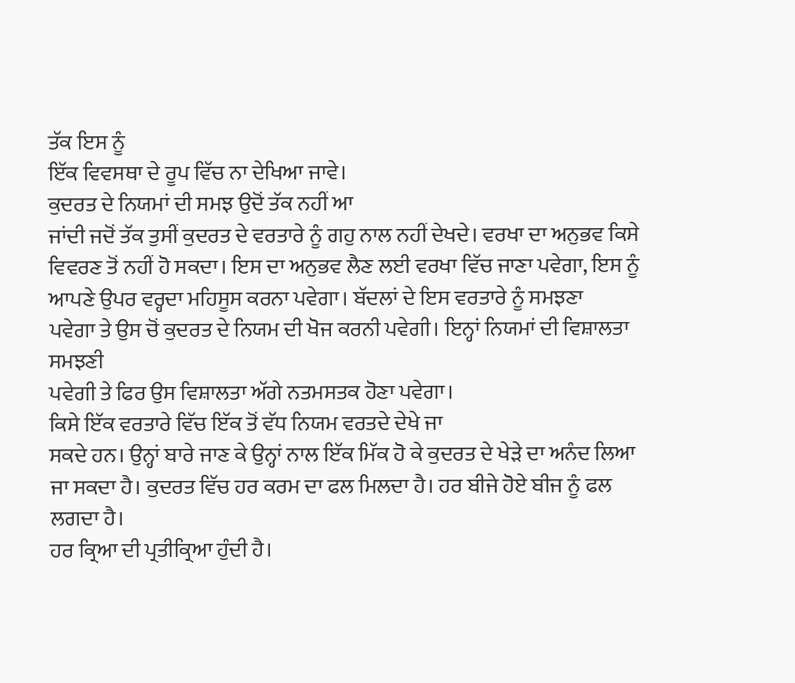ਤੱਕ ਇਸ ਨੂੰ
ਇੱਕ ਵਿਵਸਥਾ ਦੇ ਰੂਪ ਵਿੱਚ ਨਾ ਦੇਖਿਆ ਜਾਵੇ।
ਕੁਦਰਤ ਦੇ ਨਿਯਮਾਂ ਦੀ ਸਮਝ ਉਦੋਂ ਤੱਕ ਨਹੀਂ ਆ
ਜਾਂਦੀ ਜਦੋਂ ਤੱਕ ਤੁਸੀਂ ਕੁਦਰਤ ਦੇ ਵਰਤਾਰੇ ਨੂੰ ਗਹੁ ਨਾਲ ਨਹੀਂ ਦੇਖਦੇ। ਵਰਖਾ ਦਾ ਅਨੁਭਵ ਕਿਸੇ
ਵਿਵਰਣ ਤੋਂ ਨਹੀਂ ਹੋ ਸਕਦਾ। ਇਸ ਦਾ ਅਨੁਭਵ ਲੈਣ ਲਈ ਵਰਖਾ ਵਿੱਚ ਜਾਣਾ ਪਵੇਗਾ, ਇਸ ਨੂੰ ਆਪਣੇ ਉਪਰ ਵਰ੍ਹਦਾ ਮਹਿਸੂਸ ਕਰਨਾ ਪਵੇਗਾ। ਬੱਦਲਾਂ ਦੇ ਇਸ ਵਰਤਾਰੇ ਨੂੰ ਸਮਝਣਾ
ਪਵੇਗਾ ਤੇ ਉਸ ਚੋਂ ਕੁਦਰਤ ਦੇ ਨਿਯਮ ਦੀ ਖੋਜ ਕਰਨੀ ਪਵੇਗੀ। ਇਨ੍ਹਾਂ ਨਿਯਮਾਂ ਦੀ ਵਿਸ਼ਾਲਤਾ ਸਮਝਣੀ
ਪਵੇਗੀ ਤੇ ਫਿਰ ਉਸ ਵਿਸ਼ਾਲਤਾ ਅੱਗੇ ਨਤਮਸਤਕ ਹੋਣਾ ਪਵੇਗਾ।
ਕਿਸੇ ਇੱਕ ਵਰਤਾਰੇ ਵਿੱਚ ਇੱਕ ਤੋਂ ਵੱਧ ਨਿਯਮ ਵਰਤਦੇ ਦੇਖੇ ਜਾ
ਸਕਦੇ ਹਨ। ਉਨ੍ਹਾਂ ਬਾਰੇ ਜਾਣ ਕੇ ਉਨ੍ਹਾਂ ਨਾਲ ਇੱਕ ਮਿੱਕ ਹੋ ਕੇ ਕੁਦਰਤ ਦੇ ਖੇੜੇ ਦਾ ਅਨੰਦ ਲਿਆ
ਜਾ ਸਕਦਾ ਹੈ। ਕੁਦਰਤ ਵਿੱਚ ਹਰ ਕਰਮ ਦਾ ਫਲ ਮਿਲਦਾ ਹੈ। ਹਰ ਬੀਜੇ ਹੋਏ ਬੀਜ ਨੂੰ ਫਲ ਲਗਦਾ ਹੈ।
ਹਰ ਕ੍ਰਿਆ ਦੀ ਪ੍ਰਤੀਕ੍ਰਿਆ ਹੁੰਦੀ ਹੈ।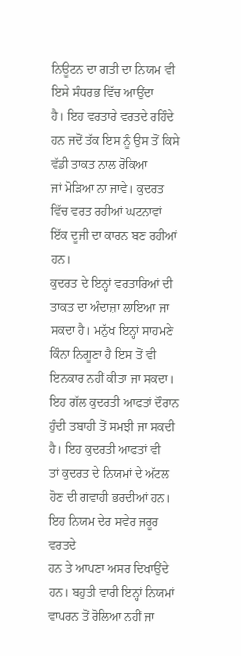ਨਿਊਟਨ ਦਾ ਗਤੀ ਦਾ ਨਿਯਮ ਵੀ ਇਸੇ ਸੰਧਰਭ ਵਿੱਚ ਆਉਂਦਾ
ਹੈ। ਇਹ ਵਰਤਾਰੇ ਵਰਤਦੇ ਰਹਿੰਦੇ ਹਨ ਜਦੋਂ ਤੱਕ ਇਸ ਨੂੰ ਉਸ ਤੋਂ ਕਿਸੇ ਵੱਡੀ ਤਾਕਤ ਨਾਲ ਰੋਕਿਆ
ਜਾਂ ਮੋੜਿਆ ਨਾ ਜਾਵੇ। ਕੁਦਰਤ ਵਿੱਚ ਵਰਤ ਰਹੀਆਂ ਘਟਨਾਵਾਂ ਇੱਕ ਦੂਜੀ ਦਾ ਕਾਰਨ ਬਣ ਰਹੀਆਂ ਹਨ।
ਕੁਦਰਤ ਦੇ ਇਨ੍ਹਾਂ ਵਰਤਾਰਿਆਂ ਦੀ ਤਾਕਤ ਦਾ ਅੰਦਾਜ਼ਾ ਲਾਇਆ ਜਾ
ਸਕਦਾ ਹੈ। ਮਨੁੱਖ ਇਨ੍ਹਾਂ ਸਾਹਮਣੇ ਕਿੰਨਾ ਨਿਗੂਣਾ ਹੈ ਇਸ ਤੋਂ ਵੀ ਇਨਕਾਰ ਨਹੀਂ ਕੀਤਾ ਜਾ ਸਕਦਾ।
ਇਹ ਗੱਲ ਕੁਦਰਤੀ ਆਫਤਾਂ ਦੌਰਾਨ ਹੁੰਦੀ ਤਬਾਹੀ ਤੋਂ ਸਮਝੀ ਜਾ ਸਕਦੀ ਹੈ। ਇਹ ਕੁਦਰਤੀ ਆਫਤਾਂ ਵੀ
ਤਾਂ ਕੁਦਰਤ ਦੇ ਨਿਯਮਾਂ ਦੇ ਅੱਟਲ ਹੋਣ ਦੀ ਗਵਾਹੀ ਭਰਦੀਆਂ ਹਨ। ਇਹ ਨਿਯਮ ਦੇਰ ਸਵੇਰ ਜਰੂਰ ਵਰਤਦੇ
ਹਨ ਤੇ ਆਪਣਾ ਅਸਰ ਦਿਖਾਉਂਦੇ ਹਨ। ਬਹੁਤੀ ਵਾਰੀ ਇਨ੍ਹਾਂ ਨਿਯਮਾਂ ਵਾਪਰਨ ਤੋਂ ਰੋਲਿਆ ਨਹੀਂ ਜਾ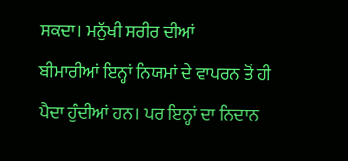ਸਕਦਾ। ਮਨੁੱਖੀ ਸਰੀਰ ਦੀਆਂ
ਬੀਮਾਰੀਆਂ ਇਨ੍ਹਾਂ ਨਿਯਮਾਂ ਦੇ ਵਾਪਰਨ ਤੋਂ ਹੀ ਪੈਦਾ ਹੁੰਦੀਆਂ ਹਨ। ਪਰ ਇਨ੍ਹਾਂ ਦਾ ਨਿਦਾਨ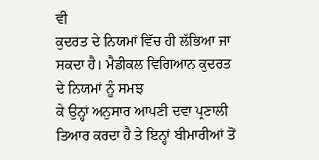ਵੀ
ਕੁਦਰਤ ਦੇ ਨਿਯਮਾਂ ਵਿੱਚ ਹੀ ਲੱਭਿਆ ਜਾ ਸਕਦਾ ਹੈ। ਮੈਡੀਕਲ ਵਿਗਿਆਨ ਕੁਦਰਤ ਦੇ ਨਿਯਮਾਂ ਨੂੰ ਸਮਝ
ਕੇ ਉਨ੍ਹਾਂ ਅਨੁਸਾਰ ਆਪਣੀ ਦਵਾ ਪ੍ਰਣਾਲੀ ਤਿਆਰ ਕਰਦਾ ਹੈ ਤੇ ਇਨ੍ਹਾਂ ਬੀਮਾਰੀਆਂ ਤੋਂ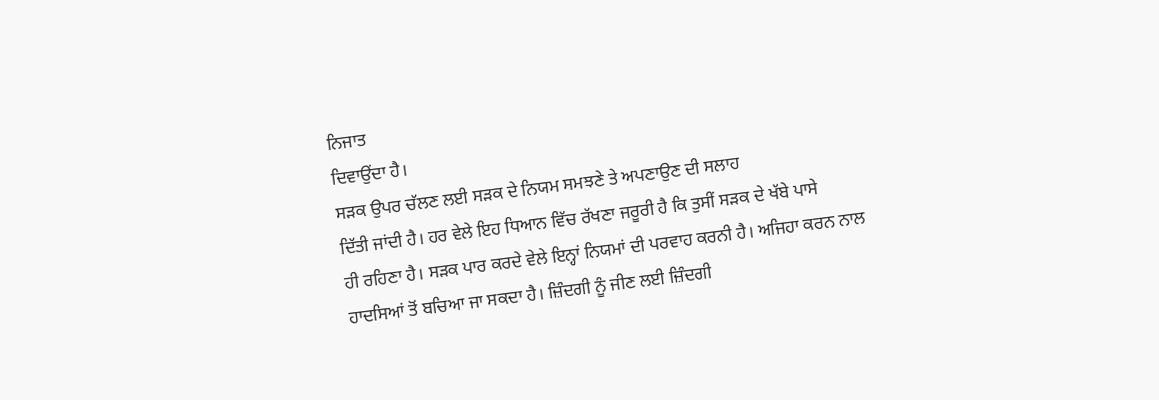ਨਿਜਾਤ
ਦਿਵਾਉਂਦਾ ਹੈ।
ਸੜਕ ਉਪਰ ਚੱਲਣ ਲਈ ਸੜਕ ਦੇ ਨਿਯਮ ਸਮਝਣੇ ਤੇ ਅਪਣਾਉਣ ਦੀ ਸਲਾਹ
ਦਿੱਤੀ ਜਾਂਦੀ ਹੈ। ਹਰ ਵੇਲੇ ਇਹ ਧਿਆਨ ਵਿੱਚ ਰੱਖਣਾ ਜਰੂਰੀ ਹੈ ਕਿ ਤੁਸੀਂ ਸੜਕ ਦੇ ਖੱਬੇ ਪਾਸੇ
ਹੀ ਰਹਿਣਾ ਹੈ। ਸੜਕ ਪਾਰ ਕਰਦੇ ਵੇਲੇ ਇਨ੍ਹਾਂ ਨਿਯਮਾਂ ਦੀ ਪਰਵਾਹ ਕਰਨੀ ਹੈ। ਅਜਿਹਾ ਕਰਨ ਨਾਲ
ਹਾਦਸਿਆਂ ਤੋਂ ਬਚਿਆ ਜਾ ਸਕਦਾ ਹੈ। ਜ਼ਿੰਦਗੀ ਨੂੰ ਜੀਣ ਲਈ ਜ਼ਿੰਦਗੀ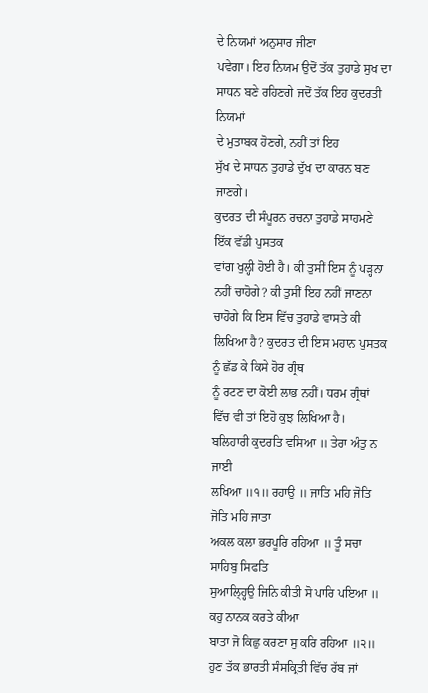ਦੇ ਨਿਯਮਾਂ ਅਨੁਸਾਰ ਜੀਣਾ
ਪਵੇਗਾ। ਇਹ ਨਿਯਮ ਉਦੋਂ ਤੱਕ ਤੁਹਾਡੇ ਸੁਖ ਦਾ ਸਾਧਨ ਬਣੇ ਰਹਿਣਗੇ ਜਦੋਂ ਤੱਕ ਇਹ ਕੁਦਰਤੀ ਨਿਯਮਾਂ
ਦੇ ਮੁਤਾਬਕ ਹੋਣਗੇ, ਨਹੀਂ ਤਾਂ ਇਹ
ਸੁੱਖ ਦੇ ਸਾਧਨ ਤੁਹਾਡੇ ਦੁੱਖ ਦਾ ਕਾਰਨ ਬਣ ਜਾਣਗੇ।
ਕੁਦਰਤ ਦੀ ਸੰਪੂਰਨ ਰਚਨਾ ਤੁਹਾਡੇ ਸਾਹਮਣੇ ਇੱਕ ਵੱਡੀ ਪੁਸਤਕ
ਵਾਂਗ ਖੁਲ੍ਹੀ ਹੋਈ ਹੈ। ਕੀ ਤੁਸੀਂ ਇਸ ਨੂੰ ਪੜ੍ਹਨਾ ਨਹੀਂ ਚਾਹੋਗੇ? ਕੀ ਤੁਸੀਂ ਇਹ ਨਹੀਂ ਜਾਣਨਾ ਚਾਹੋਗੇ ਕਿ ਇਸ ਵਿੱਚ ਤੁਹਾਡੇ ਵਾਸਤੇ ਕੀ
ਲਿਖਿਆ ਹੈ? ਕੁਦਰਤ ਦੀ ਇਸ ਮਹਾਨ ਪੁਸਤਕ ਨੂੰ ਛੱਡ ਕੇ ਕਿਸੇ ਹੋਰ ਗ੍ਰੰਥ
ਨੂੰ ਰਟਣ ਦਾ ਕੋਈ ਲਾਭ ਨਹੀਂ। ਧਰਮ ਗ੍ਰੰਥਾਂ ਵਿੱਚ ਵੀ ਤਾਂ ਇਹੋ ਕੁਝ ਲਿਖਿਆ ਹੈ।
ਬਲਿਹਾਰੀ ਕੁਦਰਤਿ ਵਸਿਆ ॥ ਤੇਰਾ ਅੰਤੁ ਨ ਜਾਈ
ਲਖਿਆ ॥੧॥ ਰਹਾਉ ॥ ਜਾਤਿ ਮਹਿ ਜੋਤਿ ਜੋਤਿ ਮਹਿ ਜਾਤਾ
ਅਕਲ ਕਲਾ ਭਰਪੂਰਿ ਰਹਿਆ ॥ ਤੂੰ ਸਚਾ ਸਾਹਿਬੁ ਸਿਫਤਿ
ਸੁਆਲ੍ਹ੍ਹਿਉ ਜਿਨਿ ਕੀਤੀ ਸੋ ਪਾਰਿ ਪਇਆ ॥ ਕਹੁ ਨਾਨਕ ਕਰਤੇ ਕੀਆ
ਬਾਤਾ ਜੋ ਕਿਛੁ ਕਰਣਾ ਸੁ ਕਰਿ ਰਹਿਆ ॥੨॥
ਹੁਣ ਤੱਕ ਭਾਰਤੀ ਸੰਸਕ੍ਰਿਤੀ ਵਿੱਚ ਰੱਬ ਜਾਂ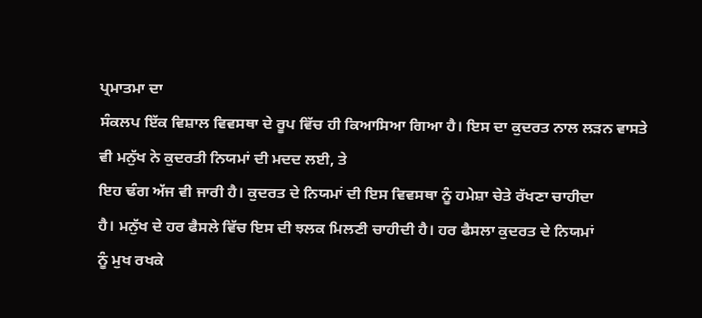ਪ੍ਰਮਾਤਮਾ ਦਾ
ਸੰਕਲਪ ਇੱਕ ਵਿਸ਼ਾਲ ਵਿਵਸਥਾ ਦੇ ਰੂਪ ਵਿੱਚ ਹੀ ਕਿਆਸਿਆ ਗਿਆ ਹੈ। ਇਸ ਦਾ ਕੁਦਰਤ ਨਾਲ ਲੜਨ ਵਾਸਤੇ
ਵੀ ਮਨੁੱਖ ਨੇ ਕੁਦਰਤੀ ਨਿਯਮਾਂ ਦੀ ਮਦਦ ਲਈ, ਤੇ
ਇਹ ਢੰਗ ਅੱਜ ਵੀ ਜਾਰੀ ਹੈ। ਕੁਦਰਤ ਦੇ ਨਿਯਮਾਂ ਦੀ ਇਸ ਵਿਵਸਥਾ ਨੂੰ ਹਮੇਸ਼ਾ ਚੇਤੇ ਰੱਖਣਾ ਚਾਹੀਦਾ
ਹੈ। ਮਨੁੱਖ ਦੇ ਹਰ ਫੈਸਲੇ ਵਿੱਚ ਇਸ ਦੀ ਝਲਕ ਮਿਲਣੀ ਚਾਹੀਦੀ ਹੈ। ਹਰ ਫੈਸਲਾ ਕੁਦਰਤ ਦੇ ਨਿਯਮਾਂ
ਨੂੰ ਮੁਖ ਰਖਕੇ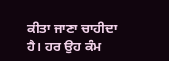ਕੀਤਾ ਜਾਣਾ ਚਾਹੀਦਾ ਹੈ। ਹਰ ਉਹ ਕੰਮ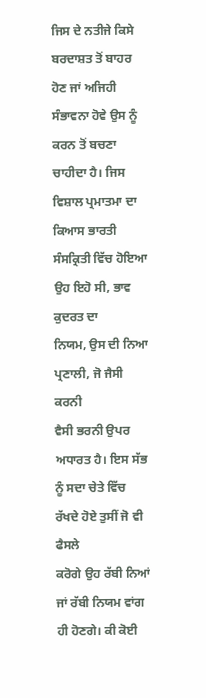ਜਿਸ ਦੇ ਨਤੀਜੇ ਕਿਸੇ ਬਰਦਾਸ਼ਤ ਤੋਂ ਬਾਹਰ
ਹੋਣ ਜਾਂ ਅਜਿਹੀ ਸੰਭਾਵਨਾ ਹੋਵੇ ਉਸ ਨੂੰ ਕਰਨ ਤੋਂ ਬਚਣਾ ਚਾਹੀਦਾ ਹੈ। ਜਿਸ ਵਿਸ਼ਾਲ ਪ੍ਰਮਾਤਮਾ ਦਾ
ਕਿਆਸ ਭਾਰਤੀ ਸੰਸਕ੍ਰਿਤੀ ਵਿੱਚ ਹੋਇਆ ਉਹ ਇਹੋ ਸੀ, ਭਾਵ ਕੁਦਰਤ ਦਾ
ਨਿਯਮ, ਉਸ ਦੀ ਨਿਆ ਪ੍ਰਣਾਲੀ, ਜੋ ਜੈਸੀ ਕਰਨੀ
ਵੈਸੀ ਭਰਨੀ ਉਪਰ ਅਧਾਰਤ ਹੈ। ਇਸ ਸੱਭ ਨੂੰ ਸਦਾ ਚੇਤੇ ਵਿੱਚ ਰੱਖਦੇ ਹੋਏ ਤੁਸੀਂ ਜੋ ਵੀ ਫੈਸਲੇ
ਕਰੋਗੇ ਉਹ ਰੱਬੀ ਨਿਆਂ ਜਾਂ ਰੱਬੀ ਨਿਯਮ ਵਾਂਗ ਹੀ ਹੋਣਗੇ। ਕੀ ਕੋਈ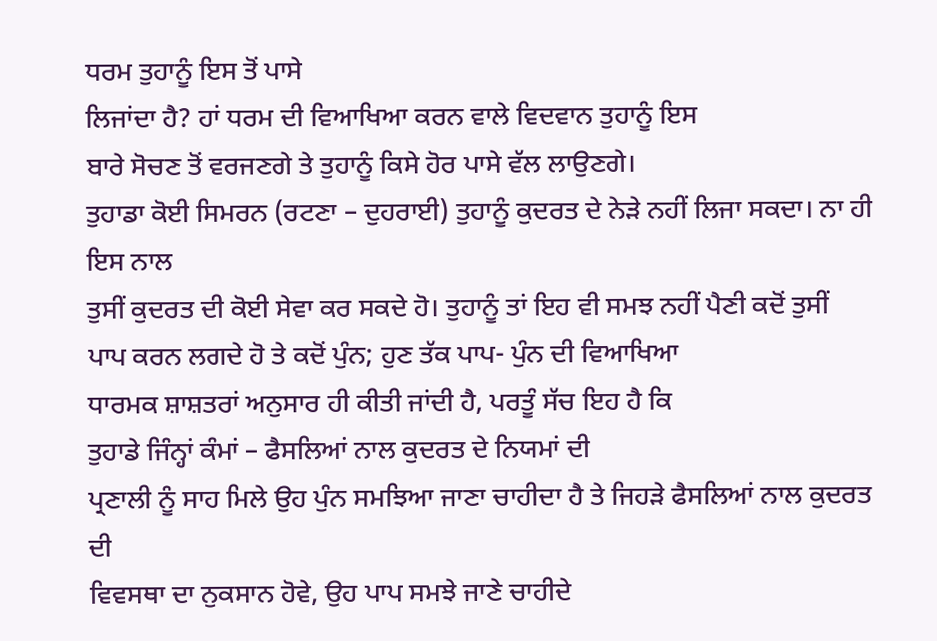ਧਰਮ ਤੁਹਾਨੂੰ ਇਸ ਤੋਂ ਪਾਸੇ
ਲਿਜਾਂਦਾ ਹੈ? ਹਾਂ ਧਰਮ ਦੀ ਵਿਆਖਿਆ ਕਰਨ ਵਾਲੇ ਵਿਦਵਾਨ ਤੁਹਾਨੂੰ ਇਸ
ਬਾਰੇ ਸੋਚਣ ਤੋਂ ਵਰਜਣਗੇ ਤੇ ਤੁਹਾਨੂੰ ਕਿਸੇ ਹੋਰ ਪਾਸੇ ਵੱਲ ਲਾਉਣਗੇ।
ਤੁਹਾਡਾ ਕੋਈ ਸਿਮਰਨ (ਰਟਣਾ – ਦੁਹਰਾਈ) ਤੁਹਾਨੂੰ ਕੁਦਰਤ ਦੇ ਨੇੜੇ ਨਹੀਂ ਲਿਜਾ ਸਕਦਾ। ਨਾ ਹੀ ਇਸ ਨਾਲ
ਤੁਸੀਂ ਕੁਦਰਤ ਦੀ ਕੋਈ ਸੇਵਾ ਕਰ ਸਕਦੇ ਹੋ। ਤੁਹਾਨੂੰ ਤਾਂ ਇਹ ਵੀ ਸਮਝ ਨਹੀਂ ਪੈਣੀ ਕਦੋਂ ਤੁਸੀਂ
ਪਾਪ ਕਰਨ ਲਗਦੇ ਹੋ ਤੇ ਕਦੋਂ ਪੁੰਨ; ਹੁਣ ਤੱਕ ਪਾਪ- ਪੁੰਨ ਦੀ ਵਿਆਖਿਆ
ਧਾਰਮਕ ਸ਼ਾਸ਼ਤਰਾਂ ਅਨੁਸਾਰ ਹੀ ਕੀਤੀ ਜਾਂਦੀ ਹੈ, ਪਰਤੂੰ ਸੱਚ ਇਹ ਹੈ ਕਿ
ਤੁਹਾਡੇ ਜਿੰਨ੍ਹਾਂ ਕੰਮਾਂ – ਫੈਸਲਿਆਂ ਨਾਲ ਕੁਦਰਤ ਦੇ ਨਿਯਮਾਂ ਦੀ
ਪ੍ਰਣਾਲੀ ਨੂੰ ਸਾਹ ਮਿਲੇ ਉਹ ਪੁੰਨ ਸਮਝਿਆ ਜਾਣਾ ਚਾਹੀਦਾ ਹੈ ਤੇ ਜਿਹੜੇ ਫੈਸਲਿਆਂ ਨਾਲ ਕੁਦਰਤ ਦੀ
ਵਿਵਸਥਾ ਦਾ ਨੁਕਸਾਨ ਹੋਵੇ, ਉਹ ਪਾਪ ਸਮਝੇ ਜਾਣੇ ਚਾਹੀਦੇ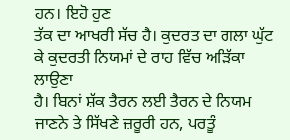ਹਨ। ਇਹੋ ਹੁਣ
ਤੱਕ ਦਾ ਆਖਰੀ ਸੱਚ ਹੈ। ਕੁਦਰਤ ਦਾ ਗਲਾ ਘੁੱਟ ਕੇ ਕੁਦਰਤੀ ਨਿਯਮਾਂ ਦੇ ਰਾਹ ਵਿੱਚ ਅੜਿੱਕਾ ਲਾਉਣਾ
ਹੈ। ਬਿਨਾਂ ਸ਼ੱਕ ਤੈਰਨ ਲਈ ਤੈਰਨ ਦੇ ਨਿਯਮ ਜਾਣਨੇ ਤੇ ਸਿੱਖਣੇ ਜ਼ਰੂਰੀ ਹਨ, ਪਰਤੂੰ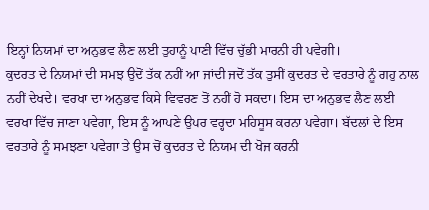ਇਨ੍ਹਾਂ ਨਿਯਮਾਂ ਦਾ ਅਨੁਭਵ ਲੈਣ ਲਈ ਤੁਹਾਨੂੰ ਪਾਣੀ ਵਿੱਚ ਚੁੱਭੀ ਮਾਰਨੀ ਹੀ ਪਵੇਗੀ।
ਕੁਦਰਤ ਦੇ ਨਿਯਮਾਂ ਦੀ ਸਮਝ ਉਦੋਂ ਤੱਕ ਨਹੀਂ ਆ ਜਾਂਦੀ ਜਦੋਂ ਤੱਕ ਤੁਸੀਂ ਕੁਦਰਤ ਦੇ ਵਰਤਾਰੇ ਨੂੰ ਗਹੁ ਨਾਲ ਨਹੀਂ ਦੇਖਦੇ। ਵਰਖਾ ਦਾ ਅਨੁਭਵ ਕਿਸੇ ਵਿਵਰਣ ਤੋਂ ਨਹੀਂ ਹੋ ਸਕਦਾ। ਇਸ ਦਾ ਅਨੁਭਵ ਲੈਣ ਲਈ ਵਰਖਾ ਵਿੱਚ ਜਾਣਾ ਪਵੇਗਾ, ਇਸ ਨੂੰ ਆਪਣੇ ਉਪਰ ਵਰ੍ਹਦਾ ਮਹਿਸੂਸ ਕਰਨਾ ਪਵੇਗਾ। ਬੱਦਲਾਂ ਦੇ ਇਸ ਵਰਤਾਰੇ ਨੂੰ ਸਮਝਣਾ ਪਵੇਗਾ ਤੇ ਉਸ ਚੋਂ ਕੁਦਰਤ ਦੇ ਨਿਯਮ ਦੀ ਖੋਜ ਕਰਨੀ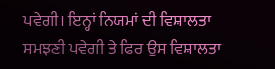ਪਵੇਗੀ। ਇਨ੍ਹਾਂ ਨਿਯਮਾਂ ਦੀ ਵਿਸ਼ਾਲਤਾ ਸਮਝਣੀ ਪਵੇਗੀ ਤੇ ਫਿਰ ਉਸ ਵਿਸ਼ਾਲਤਾ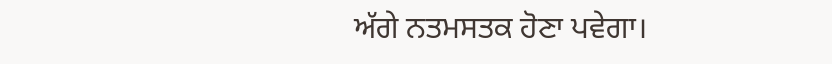ਅੱਗੇ ਨਤਮਸਤਕ ਹੋਣਾ ਪਵੇਗਾ।